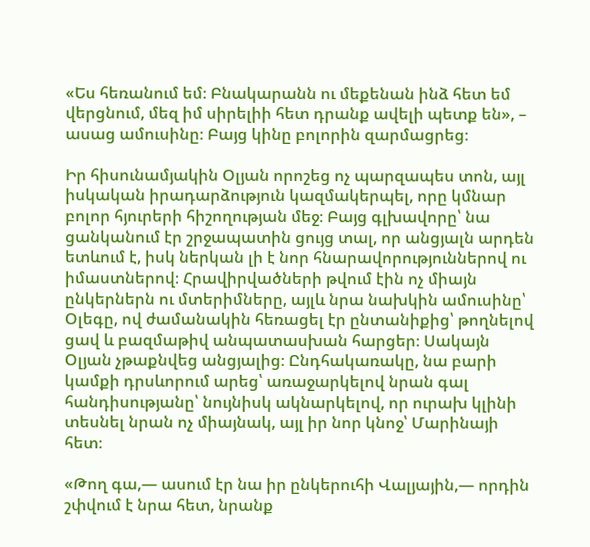«Ես հեռանում եմ։ Բնակարանն ու մեքենան ինձ հետ եմ վերցնում, մեզ իմ սիրելիի հետ դրանք ավելի պետք են», – ասաց ամուսինը։ Բայց կինը բոլորին զարմացրեց։

Իր հիսունամյակին Օլյան որոշեց ոչ պարզապես տոն, այլ իսկական իրադարձություն կազմակերպել, որը կմնար բոլոր հյուրերի հիշողության մեջ։ Բայց գլխավորը՝ նա ցանկանում էր շրջապատին ցույց տալ, որ անցյալն արդեն ետևում է, իսկ ներկան լի է նոր հնարավորություններով ու իմաստներով։ Հրավիրվածների թվում էին ոչ միայն ընկերներն ու մտերիմները, այլև նրա նախկին ամուսինը՝ Օլեգը, ով ժամանակին հեռացել էր ընտանիքից՝ թողնելով ցավ և բազմաթիվ անպատասխան հարցեր։ Սակայն Օլյան չթաքնվեց անցյալից։ Ընդհակառակը, նա բարի կամքի դրսևորում արեց՝ առաջարկելով նրան գալ հանդիսությանը՝ նույնիսկ ակնարկելով, որ ուրախ կլինի տեսնել նրան ոչ միայնակ, այլ իր նոր կնոջ՝ Մարինայի հետ։

«Թող գա,— ասում էր նա իր ընկերուհի Վալյային,— որդին շփվում է նրա հետ, նրանք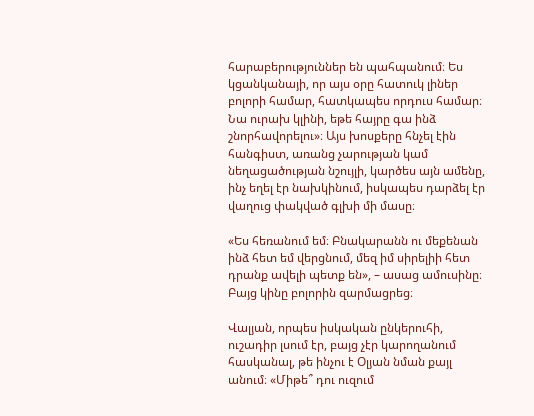հարաբերություններ են պահպանում։ Ես կցանկանայի, որ այս օրը հատուկ լիներ բոլորի համար, հատկապես որդուս համար։ Նա ուրախ կլինի, եթե հայրը գա ինձ շնորհավորելու»։ Այս խոսքերը հնչել էին հանգիստ, առանց չարության կամ նեղացածության նշույլի, կարծես այն ամենը, ինչ եղել էր նախկինում, իսկապես դարձել էր վաղուց փակված գլխի մի մասը։

«Ես հեռանում եմ։ Բնակարանն ու մեքենան ինձ հետ եմ վերցնում, մեզ իմ սիրելիի հետ դրանք ավելի պետք են», – ասաց ամուսինը։ Բայց կինը բոլորին զարմացրեց։

Վալյան, որպես իսկական ընկերուհի, ուշադիր լսում էր, բայց չէր կարողանում հասկանալ, թե ինչու է Օլյան նման քայլ անում։ «Միթե՞ դու ուզում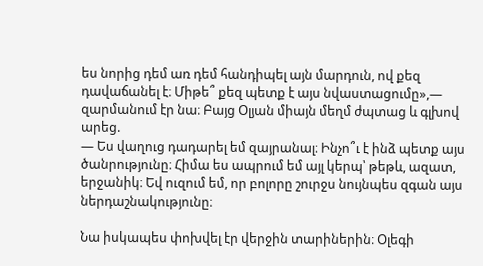ես նորից դեմ առ դեմ հանդիպել այն մարդուն, ով քեզ դավաճանել է։ Միթե՞ քեզ պետք է այս նվաստացումը»,— զարմանում էր նա։ Բայց Օլյան միայն մեղմ ժպտաց և գլխով արեց.
— Ես վաղուց դադարել եմ զայրանալ։ Ինչո՞ւ է ինձ պետք այս ծանրությունը։ Հիմա ես ապրում եմ այլ կերպ՝ թեթև, ազատ, երջանիկ։ Եվ ուզում եմ, որ բոլորը շուրջս նույնպես զգան այս ներդաշնակությունը։

Նա իսկապես փոխվել էր վերջին տարիներին։ Օլեգի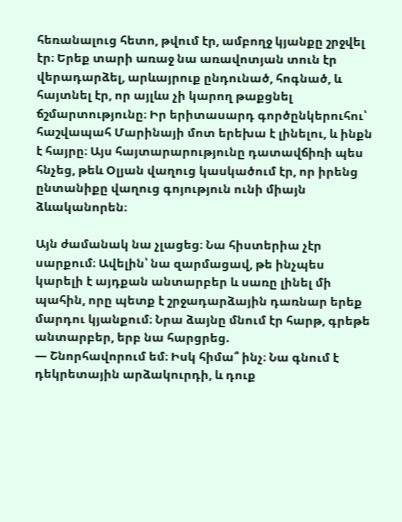հեռանալուց հետո, թվում էր, ամբողջ կյանքը շրջվել էր։ Երեք տարի առաջ նա առավոտյան տուն էր վերադարձել, արևայրուք ընդունած, հոգնած, և հայտնել էր, որ այլևս չի կարող թաքցնել ճշմարտությունը։ Իր երիտասարդ գործընկերուհու՝ հաշվապահ Մարինայի մոտ երեխա է լինելու, և ինքն է հայրը։ Այս հայտարարությունը դատավճիռի պես հնչեց, թեև Օլյան վաղուց կասկածում էր, որ իրենց ընտանիքը վաղուց գոյություն ունի միայն ձևականորեն։

Այն ժամանակ նա չլացեց։ Նա հիստերիա չէր սարքում։ Ավելին՝ նա զարմացավ, թե ինչպես կարելի է այդքան անտարբեր և սառը լինել մի պահին, որը պետք է շրջադարձային դառնար երեք մարդու կյանքում։ Նրա ձայնը մնում էր հարթ, գրեթե անտարբեր, երբ նա հարցրեց.
— Շնորհավորում եմ։ Իսկ հիմա՞ ինչ։ Նա գնում է դեկրետային արձակուրդի, և դուք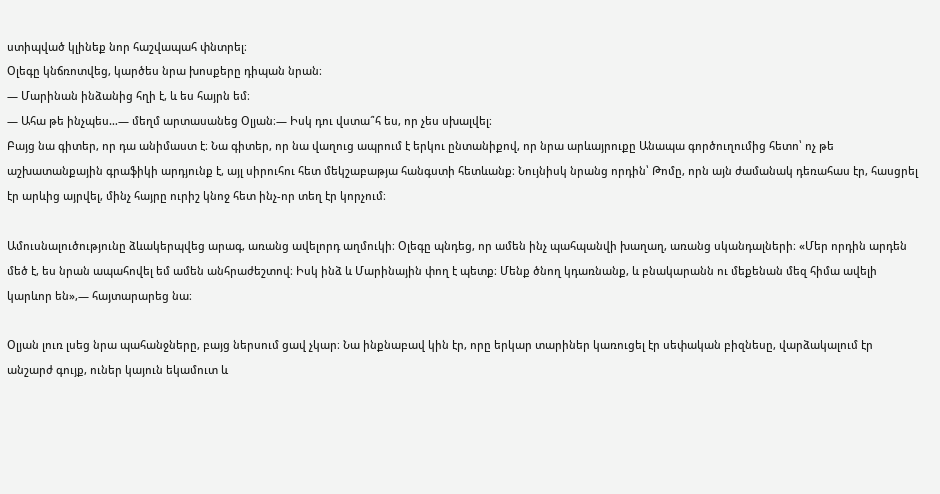ստիպված կլինեք նոր հաշվապահ փնտրել։
Օլեգը կնճռոտվեց, կարծես նրա խոսքերը դիպան նրան։
— Մարինան ինձանից հղի է, և ես հայրն եմ։
— Ահա թե ինչպես…— մեղմ արտասանեց Օլյան։— Իսկ դու վստա՞հ ես, որ չես սխալվել։
Բայց նա գիտեր, որ դա անիմաստ է։ Նա գիտեր, որ նա վաղուց ապրում է երկու ընտանիքով, որ նրա արևայրուքը Անապա գործուղումից հետո՝ ոչ թե աշխատանքային գրաֆիկի արդյունք է, այլ սիրուհու հետ մեկշաբաթյա հանգստի հետևանք։ Նույնիսկ նրանց որդին՝ Թոմը, որն այն ժամանակ դեռահաս էր, հասցրել էր արևից այրվել, մինչ հայրը ուրիշ կնոջ հետ ինչ-որ տեղ էր կորչում։

Ամուսնալուծությունը ձևակերպվեց արագ, առանց ավելորդ աղմուկի։ Օլեգը պնդեց, որ ամեն ինչ պահպանվի խաղաղ, առանց սկանդալների։ «Մեր որդին արդեն մեծ է, ես նրան ապահովել եմ ամեն անհրաժեշտով։ Իսկ ինձ և Մարինային փող է պետք։ Մենք ծնող կդառնանք, և բնակարանն ու մեքենան մեզ հիմա ավելի կարևոր են»,— հայտարարեց նա։

Օլյան լուռ լսեց նրա պահանջները, բայց ներսում ցավ չկար։ Նա ինքնաբավ կին էր, որը երկար տարիներ կառուցել էր սեփական բիզնեսը, վարձակալում էր անշարժ գույք, ուներ կայուն եկամուտ և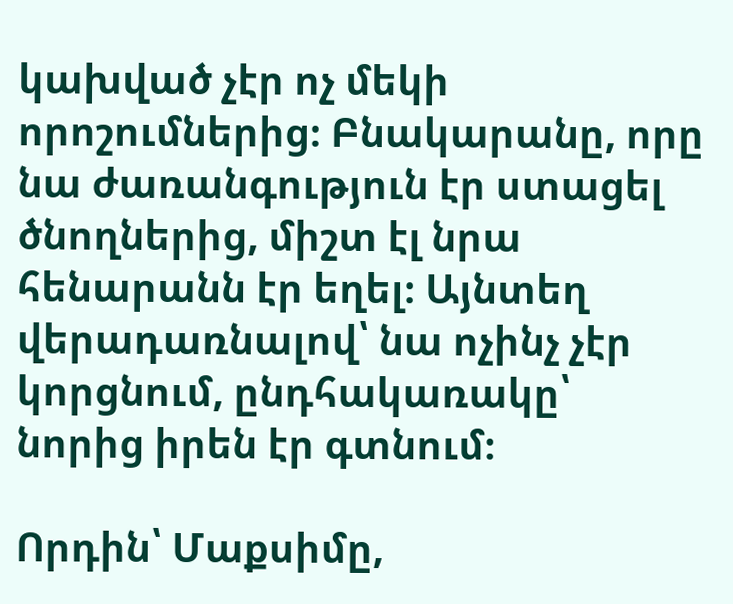կախված չէր ոչ մեկի որոշումներից։ Բնակարանը, որը նա ժառանգություն էր ստացել ծնողներից, միշտ էլ նրա հենարանն էր եղել։ Այնտեղ վերադառնալով՝ նա ոչինչ չէր կորցնում, ընդհակառակը՝ նորից իրեն էր գտնում։

Որդին՝ Մաքսիմը,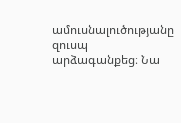ամուսնալուծությանը զուսպ արձագանքեց։ Նա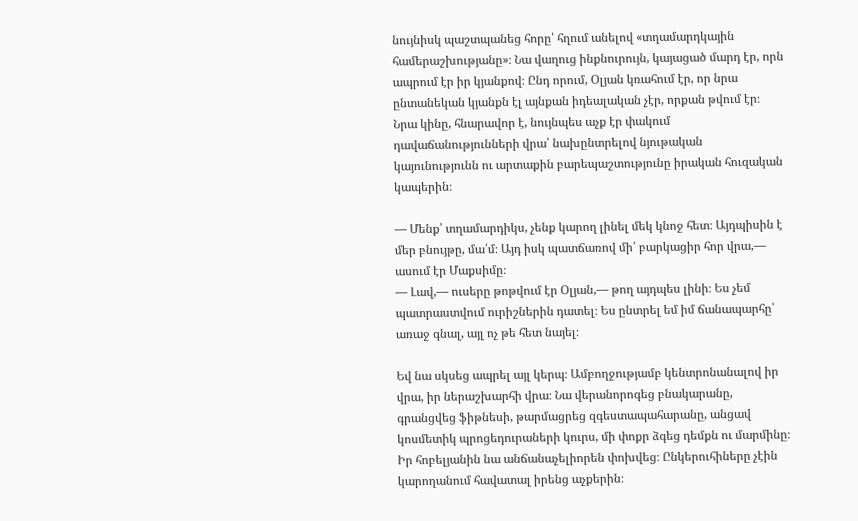նույնիսկ պաշտպանեց հորը՝ հղում անելով «տղամարդկային համերաշխությանը»։ Նա վաղուց ինքնուրույն, կայացած մարդ էր, որն ապրում էր իր կյանքով։ Ընդ որում, Օլյան կռահում էր, որ նրա ընտանեկան կյանքն էլ այնքան իդեալական չէր, որքան թվում էր։ Նրա կինը, հնարավոր է, նույնպես աչք էր փակում դավաճանությունների վրա՝ նախընտրելով նյութական կայունությունն ու արտաքին բարեպաշտությունը իրական հուզական կապերին։

— Մենք՝ տղամարդիկս, չենք կարող լինել մեկ կնոջ հետ։ Այդպիսին է մեր բնույթը, մա՛մ։ Այդ իսկ պատճառով մի՛ բարկացիր հոր վրա,— ասում էր Մաքսիմը։
— Լավ,— ուսերը թոթվում էր Օլյան,— թող այդպես լինի։ Ես չեմ պատրաստվում ուրիշներին դատել։ Ես ընտրել եմ իմ ճանապարհը՝ առաջ գնալ, այլ ոչ թե հետ նայել։

Եվ նա սկսեց ապրել այլ կերպ։ Ամբողջությամբ կենտրոնանալով իր վրա, իր ներաշխարհի վրա։ Նա վերանորոգեց բնակարանը, գրանցվեց ֆիթնեսի, թարմացրեց զգեստապահարանը, անցավ կոսմետիկ պրոցեդուրաների կուրս, մի փոքր ձգեց դեմքն ու մարմինը։ Իր հոբելյանին նա անճանաչելիորեն փոխվեց։ Ընկերուհիները չէին կարողանում հավատալ իրենց աչքերին։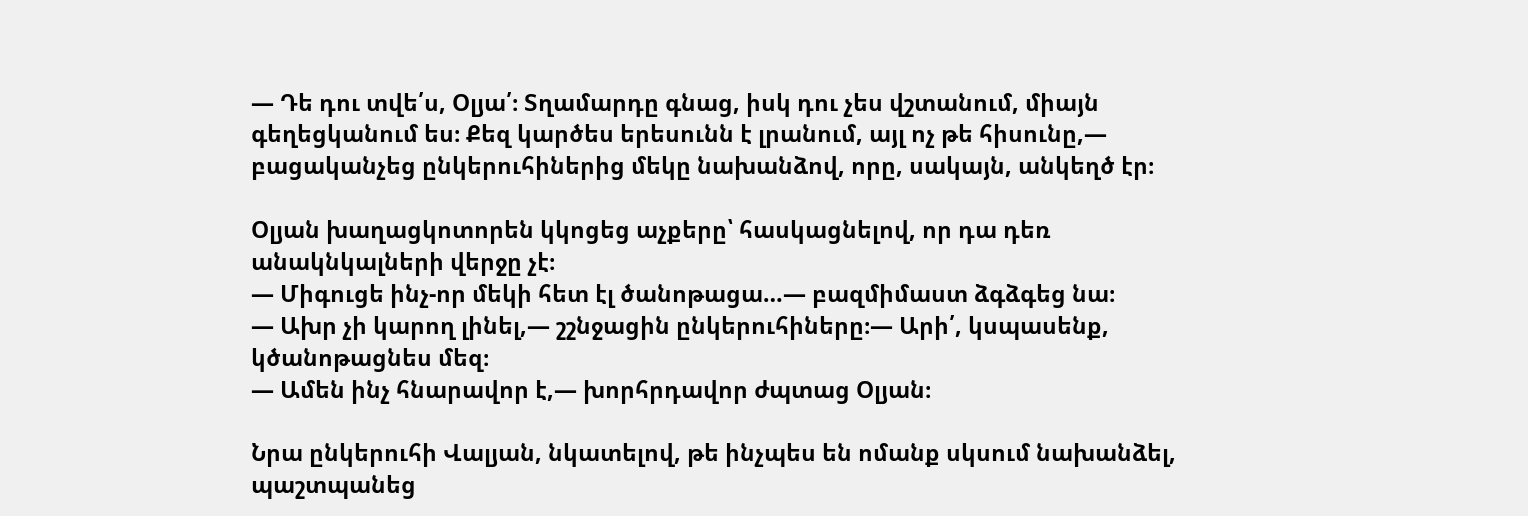— Դե դու տվե՛ս, Օլյա՛։ Տղամարդը գնաց, իսկ դու չես վշտանում, միայն գեղեցկանում ես։ Քեզ կարծես երեսունն է լրանում, այլ ոչ թե հիսունը,— բացականչեց ընկերուհիներից մեկը նախանձով, որը, սակայն, անկեղծ էր։

Օլյան խաղացկոտորեն կկոցեց աչքերը՝ հասկացնելով, որ դա դեռ անակնկալների վերջը չէ։
— Միգուցե ինչ-որ մեկի հետ էլ ծանոթացա…— բազմիմաստ ձգձգեց նա։
— Ախր չի կարող լինել,— շշնջացին ընկերուհիները։— Արի՛, կսպասենք, կծանոթացնես մեզ։
— Ամեն ինչ հնարավոր է,— խորհրդավոր ժպտաց Օլյան։

Նրա ընկերուհի Վալյան, նկատելով, թե ինչպես են ոմանք սկսում նախանձել, պաշտպանեց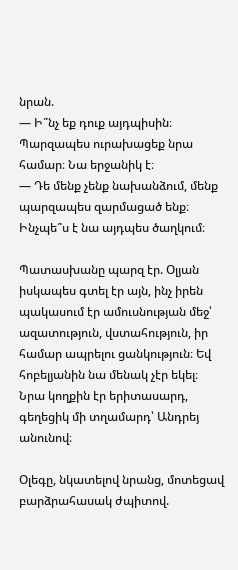նրան.
— Ի՞նչ եք դուք այդպիսին։ Պարզապես ուրախացեք նրա համար։ Նա երջանիկ է։
— Դե մենք չենք նախանձում, մենք պարզապես զարմացած ենք։ Ինչպե՞ս է նա այդպես ծաղկում։

Պատասխանը պարզ էր. Օլյան իսկապես գտել էր այն, ինչ իրեն պակասում էր ամուսնության մեջ՝ ազատություն, վստահություն, իր համար ապրելու ցանկություն։ Եվ հոբելյանին նա մենակ չէր եկել։ Նրա կողքին էր երիտասարդ, գեղեցիկ մի տղամարդ՝ Անդրեյ անունով։

Օլեգը, նկատելով նրանց, մոտեցավ բարձրահասակ ժպիտով.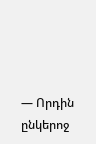— Որդին ընկերոջ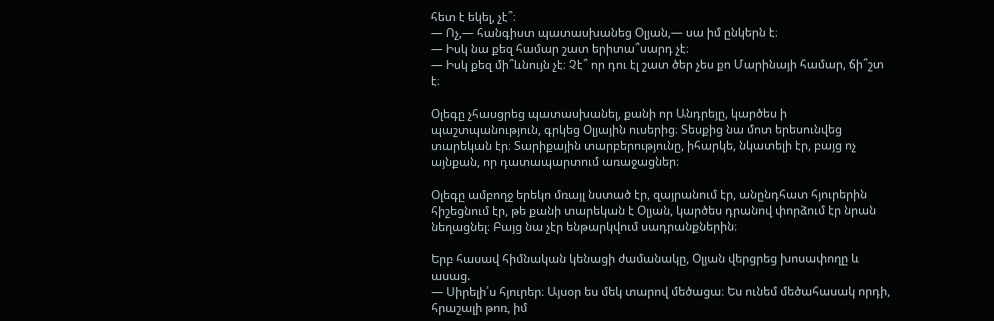հետ է եկել, չէ՞։
— Ոչ,— հանգիստ պատասխանեց Օլյան,— սա իմ ընկերն է։
— Իսկ նա քեզ համար շատ երիտա՞սարդ չէ։
— Իսկ քեզ մի՞ևնույն չէ։ Չէ՞ որ դու էլ շատ ծեր չես քո Մարինայի համար, ճի՞շտ է։

Օլեգը չհասցրեց պատասխանել, քանի որ Անդրեյը, կարծես ի պաշտպանություն, գրկեց Օլյային ուսերից։ Տեսքից նա մոտ երեսունվեց տարեկան էր։ Տարիքային տարբերությունը, իհարկե, նկատելի էր, բայց ոչ այնքան, որ դատապարտում առաջացներ։

Օլեգը ամբողջ երեկո մռայլ նստած էր, զայրանում էր, անընդհատ հյուրերին հիշեցնում էր, թե քանի տարեկան է Օլյան, կարծես դրանով փորձում էր նրան նեղացնել։ Բայց նա չէր ենթարկվում սադրանքներին։

Երբ հասավ հիմնական կենացի ժամանակը, Օլյան վերցրեց խոսափողը և ասաց.
— Սիրելի՛ս հյուրեր։ Այսօր ես մեկ տարով մեծացա։ Ես ունեմ մեծահասակ որդի, հրաշալի թոռ, իմ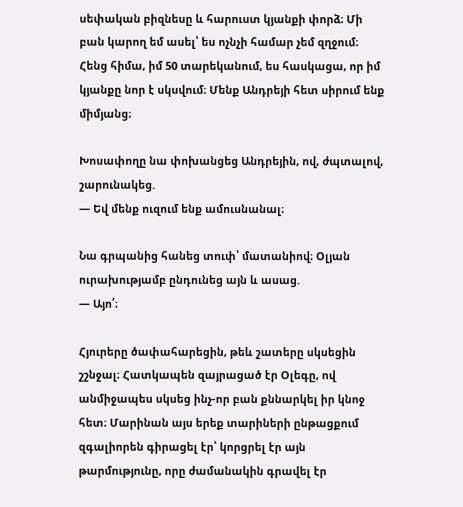սեփական բիզնեսը և հարուստ կյանքի փորձ։ Մի բան կարող եմ ասել՝ ես ոչնչի համար չեմ զղջում։ Հենց հիմա, իմ 50 տարեկանում, ես հասկացա, որ իմ կյանքը նոր է սկսվում։ Մենք Անդրեյի հետ սիրում ենք միմյանց։

Խոսափողը նա փոխանցեց Անդրեյին, ով, ժպտալով, շարունակեց.
— Եվ մենք ուզում ենք ամուսնանալ։

Նա գրպանից հանեց տուփ՝ մատանիով։ Օլյան ուրախությամբ ընդունեց այն և ասաց.
— Այո՛։

Հյուրերը ծափահարեցին, թեև շատերը սկսեցին շշնջալ։ Հատկապեն զայրացած էր Օլեգը, ով անմիջապես սկսեց ինչ-որ բան քննարկել իր կնոջ հետ։ Մարինան այս երեք տարիների ընթացքում զգալիորեն գիրացել էր՝ կորցրել էր այն թարմությունը, որը ժամանակին գրավել էր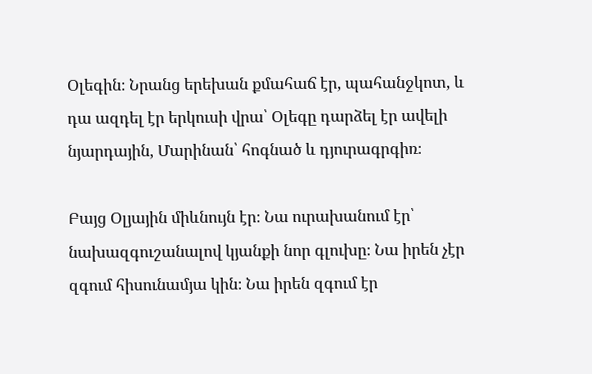Օլեգին։ Նրանց երեխան քմահաճ էր, պահանջկոտ, և դա ազդել էր երկուսի վրա՝ Օլեգը դարձել էր ավելի նյարդային, Մարինան՝ հոգնած և դյուրագրգիռ։

Բայց Օլյային միևնույն էր։ Նա ուրախանում էր՝ նախազգուշանալով կյանքի նոր գլուխը։ Նա իրեն չէր զգում հիսունամյա կին։ Նա իրեն զգում էր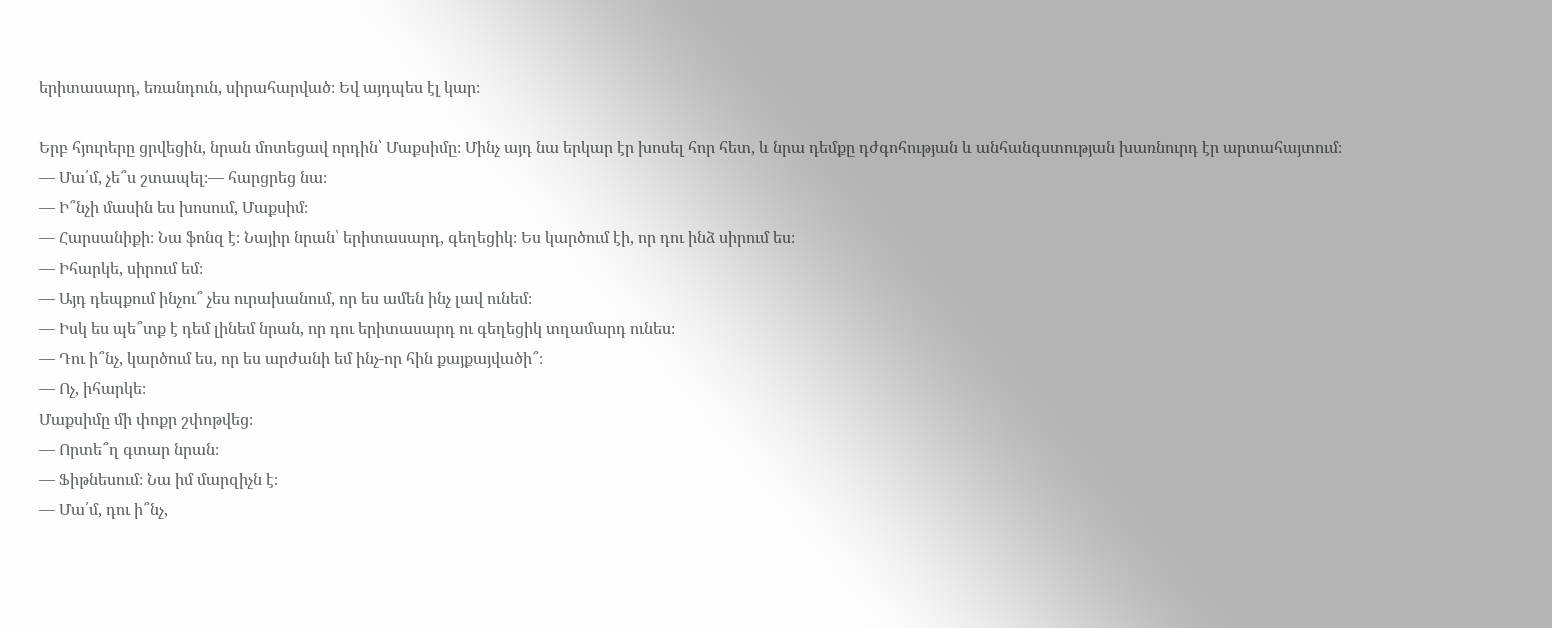երիտասարդ, եռանդուն, սիրահարված։ Եվ այդպես էլ կար։

Երբ հյուրերը ցրվեցին, նրան մոտեցավ որդին՝ Մաքսիմը։ Մինչ այդ նա երկար էր խոսել հոր հետ, և նրա դեմքը դժգոհության և անհանգստության խառնուրդ էր արտահայտում։
— Մա՛մ, չե՞ս շտապել։— հարցրեց նա։
— Ի՞նչի մասին ես խոսում, Մաքսիմ։
— Հարսանիքի։ Նա ֆոնզ է։ Նայիր նրան՝ երիտասարդ, գեղեցիկ։ Ես կարծում էի, որ դու ինձ սիրում ես։
— Իհարկե, սիրում եմ։
— Այդ դեպքում ինչու՞ չես ուրախանում, որ ես ամեն ինչ լավ ունեմ։
— Իսկ ես պե՞տք է դեմ լինեմ նրան, որ դու երիտասարդ ու գեղեցիկ տղամարդ ունես։
— Դու ի՞նչ, կարծում ես, որ ես արժանի եմ ինչ-որ հին քայքայվածի՞։
— Ոչ, իհարկե։
Մաքսիմը մի փոքր շփոթվեց։
— Որտե՞ղ գտար նրան։
— Ֆիթնեսում։ Նա իմ մարզիչն է։
— Մա՛մ, դու ի՞նչ,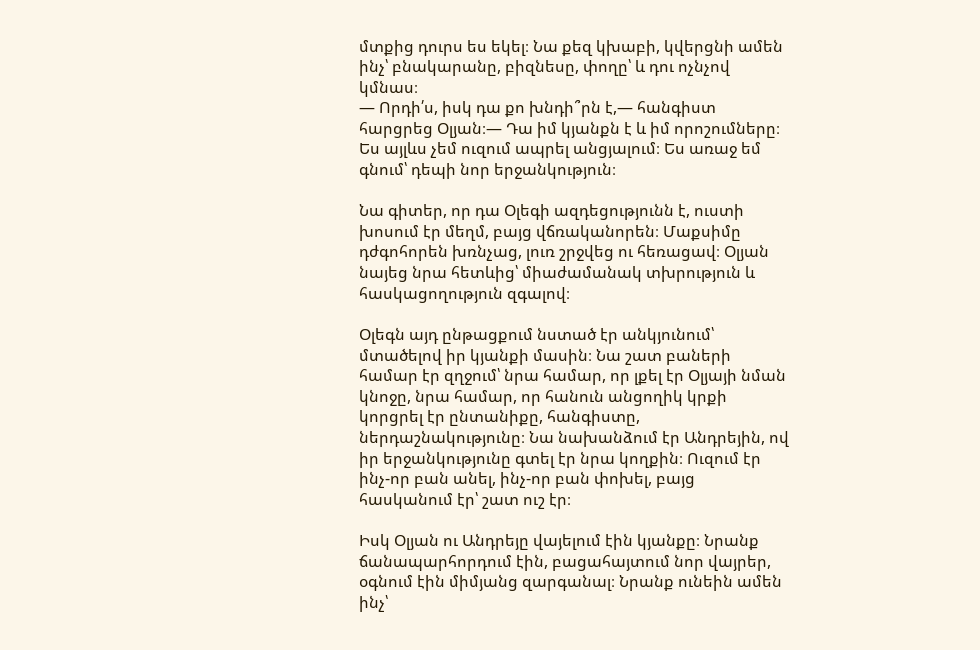մտքից դուրս ես եկել։ Նա քեզ կխաբի, կվերցնի ամեն ինչ՝ բնակարանը, բիզնեսը, փողը՝ և դու ոչնչով կմնաս։
— Որդի՛ս, իսկ դա քո խնդի՞րն է,— հանգիստ հարցրեց Օլյան։— Դա իմ կյանքն է և իմ որոշումները։ Ես այլևս չեմ ուզում ապրել անցյալում։ Ես առաջ եմ գնում՝ դեպի նոր երջանկություն։

Նա գիտեր, որ դա Օլեգի ազդեցությունն է, ուստի խոսում էր մեղմ, բայց վճռականորեն։ Մաքսիմը դժգոհորեն խռնչաց, լուռ շրջվեց ու հեռացավ։ Օլյան նայեց նրա հետևից՝ միաժամանակ տխրություն և հասկացողություն զգալով։

Օլեգն այդ ընթացքում նստած էր անկյունում՝ մտածելով իր կյանքի մասին։ Նա շատ բաների համար էր զղջում՝ նրա համար, որ լքել էր Օլյայի նման կնոջը, նրա համար, որ հանուն անցողիկ կրքի կորցրել էր ընտանիքը, հանգիստը, ներդաշնակությունը։ Նա նախանձում էր Անդրեյին, ով իր երջանկությունը գտել էր նրա կողքին։ Ուզում էր ինչ-որ բան անել, ինչ-որ բան փոխել, բայց հասկանում էր՝ շատ ուշ էր։

Իսկ Օլյան ու Անդրեյը վայելում էին կյանքը։ Նրանք ճանապարհորդում էին, բացահայտում նոր վայրեր, օգնում էին միմյանց զարգանալ։ Նրանք ունեին ամեն ինչ՝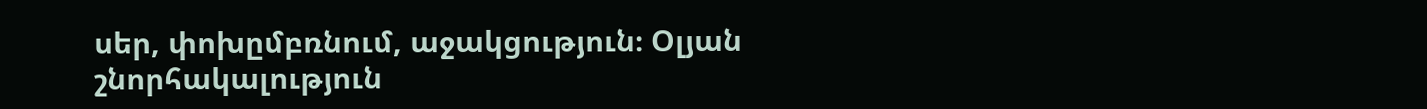սեր, փոխըմբռնում, աջակցություն։ Օլյան շնորհակալություն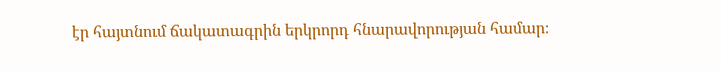էր հայտնում ճակատագրին երկրորդ հնարավորության համար։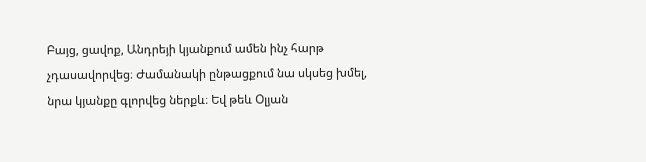Բայց, ցավոք, Անդրեյի կյանքում ամեն ինչ հարթ չդասավորվեց։ Ժամանակի ընթացքում նա սկսեց խմել, նրա կյանքը գլորվեց ներքև։ Եվ թեև Օլյան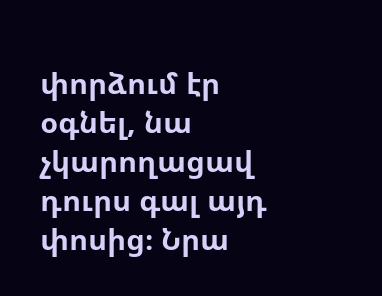փորձում էր օգնել, նա չկարողացավ դուրս գալ այդ փոսից։ Նրա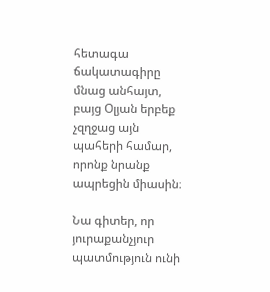հետագա ճակատագիրը մնաց անհայտ, բայց Օլյան երբեք չզղջաց այն պահերի համար, որոնք նրանք ապրեցին միասին։

Նա գիտեր, որ յուրաքանչյուր պատմություն ունի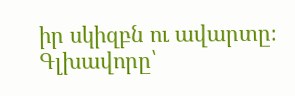իր սկիզբն ու ավարտը։ Գլխավորը՝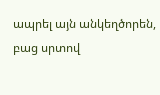ապրել այն անկեղծորեն, բաց սրտով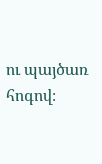ու պայծառ հոգով։